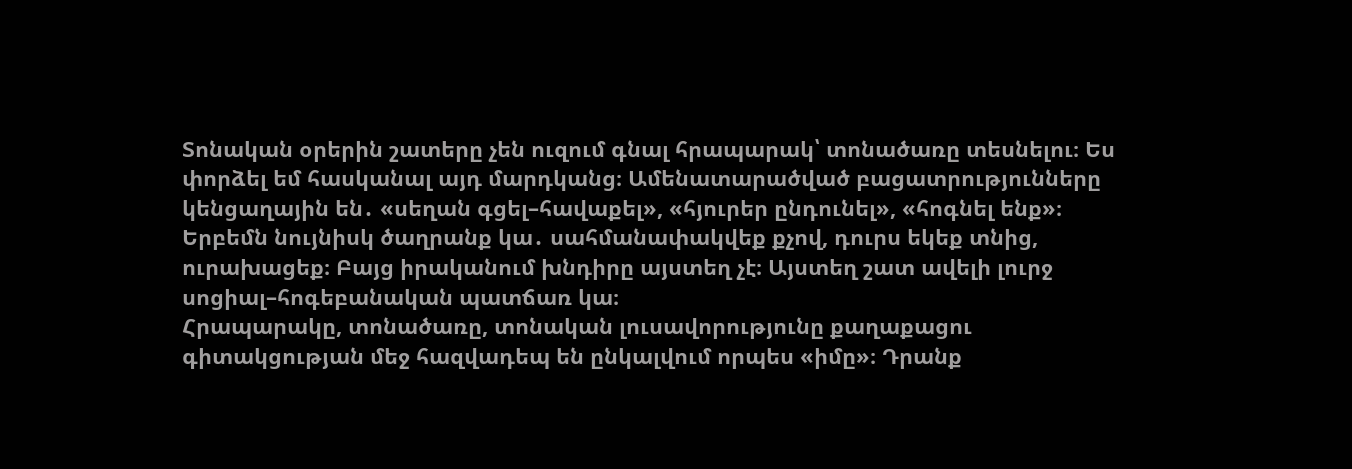Տոնական օրերին շատերը չեն ուզում գնալ հրապարակ՝ տոնածառը տեսնելու։ Ես փորձել եմ հասկանալ այդ մարդկանց։ Ամենատարածված բացատրությունները կենցաղային են․ «սեղան գցել–հավաքել», «հյուրեր ընդունել», «հոգնել ենք»։ Երբեմն նույնիսկ ծաղրանք կա․ սահմանափակվեք քչով, դուրս եկեք տնից, ուրախացեք։ Բայց իրականում խնդիրը այստեղ չէ։ Այստեղ շատ ավելի լուրջ սոցիալ–հոգեբանական պատճառ կա։
Հրապարակը, տոնածառը, տոնական լուսավորությունը քաղաքացու գիտակցության մեջ հազվադեպ են ընկալվում որպես «իմը»։ Դրանք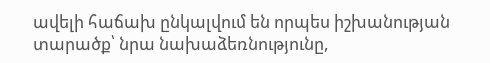ավելի հաճախ ընկալվում են որպես իշխանության տարածք՝ նրա նախաձեռնությունը,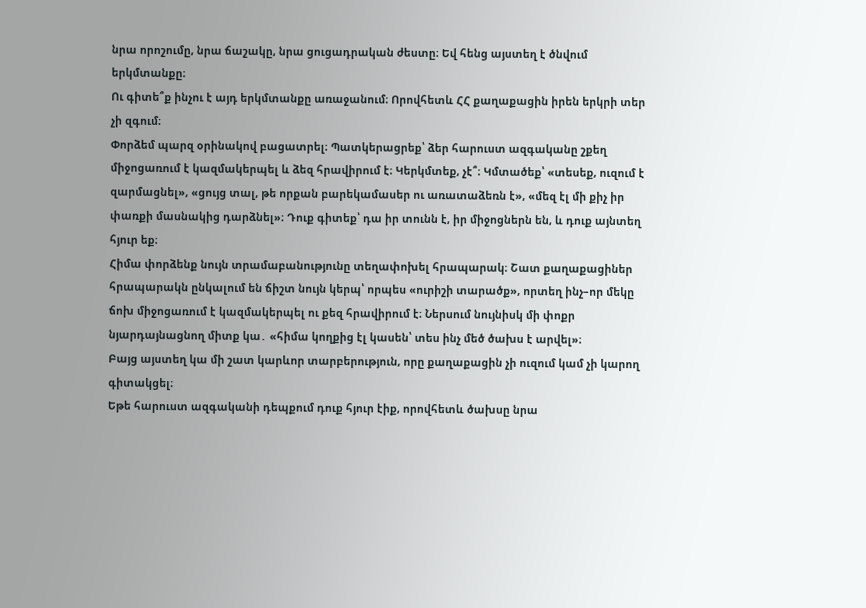նրա որոշումը, նրա ճաշակը, նրա ցուցադրական ժեստը։ Եվ հենց այստեղ է ծնվում երկմտանքը։
Ու գիտե՞ք ինչու է այդ երկմտանքը առաջանում։ Որովհետև ՀՀ քաղաքացին իրեն երկրի տեր չի զգում։
Փորձեմ պարզ օրինակով բացատրել։ Պատկերացրեք՝ ձեր հարուստ ազգականը շքեղ միջոցառում է կազմակերպել և ձեզ հրավիրում է։ Կերկմտեք, չէ՞։ Կմտածեք՝ «տեսեք, ուզում է զարմացնել», «ցույց տալ, թե որքան բարեկամասեր ու առատաձեռն է», «մեզ էլ մի քիչ իր փառքի մասնակից դարձնել»։ Դուք գիտեք՝ դա իր տունն է, իր միջոցներն են, և դուք այնտեղ հյուր եք։
Հիմա փորձենք նույն տրամաբանությունը տեղափոխել հրապարակ։ Շատ քաղաքացիներ հրապարակն ընկալում են ճիշտ նույն կերպ՝ որպես «ուրիշի տարածք», որտեղ ինչ–որ մեկը ճոխ միջոցառում է կազմակերպել ու քեզ հրավիրում է։ Ներսում նույնիսկ մի փոքր նյարդայնացնող միտք կա․ «հիմա կողքից էլ կասեն՝ տես ինչ մեծ ծախս է արվել»։
Բայց այստեղ կա մի շատ կարևոր տարբերություն, որը քաղաքացին չի ուզում կամ չի կարող գիտակցել։
Եթե հարուստ ազգականի դեպքում դուք հյուր էիք, որովհետև ծախսը նրա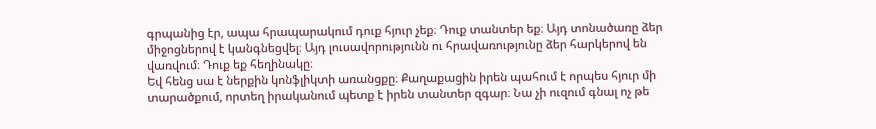գրպանից էր, ապա հրապարակում դուք հյուր չեք։ Դուք տանտեր եք։ Այդ տոնածառը ձեր միջոցներով է կանգնեցվել։ Այդ լուսավորությունն ու հրավառությունը ձեր հարկերով են վառվում։ Դուք եք հեղինակը։
Եվ հենց սա է ներքին կոնֆլիկտի առանցքը։ Քաղաքացին իրեն պահում է որպես հյուր մի տարածքում, որտեղ իրականում պետք է իրեն տանտեր զգար։ Նա չի ուզում գնալ ոչ թե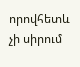որովհետև չի սիրում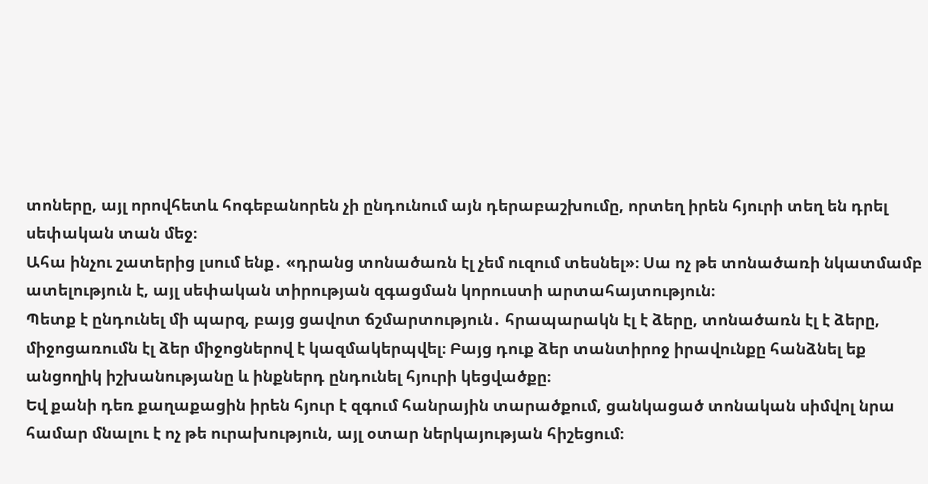տոները, այլ որովհետև հոգեբանորեն չի ընդունում այն դերաբաշխումը, որտեղ իրեն հյուրի տեղ են դրել սեփական տան մեջ։
Ահա ինչու շատերից լսում ենք․ «դրանց տոնածառն էլ չեմ ուզում տեսնել»։ Սա ոչ թե տոնածառի նկատմամբ ատելություն է, այլ սեփական տիրության զգացման կորուստի արտահայտություն։
Պետք է ընդունել մի պարզ, բայց ցավոտ ճշմարտություն․ հրապարակն էլ է ձերը, տոնածառն էլ է ձերը, միջոցառումն էլ ձեր միջոցներով է կազմակերպվել։ Բայց դուք ձեր տանտիրոջ իրավունքը հանձնել եք անցողիկ իշխանությանը և ինքներդ ընդունել հյուրի կեցվածքը։
Եվ քանի դեռ քաղաքացին իրեն հյուր է զգում հանրային տարածքում, ցանկացած տոնական սիմվոլ նրա համար մնալու է ոչ թե ուրախություն, այլ օտար ներկայության հիշեցում։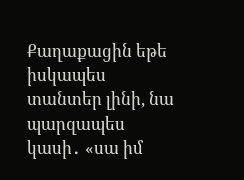Քաղաքացին եթե իսկապես տանտեր լինի, նա պարզապես կասի․ «սա իմ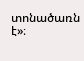տոնածառն է»։